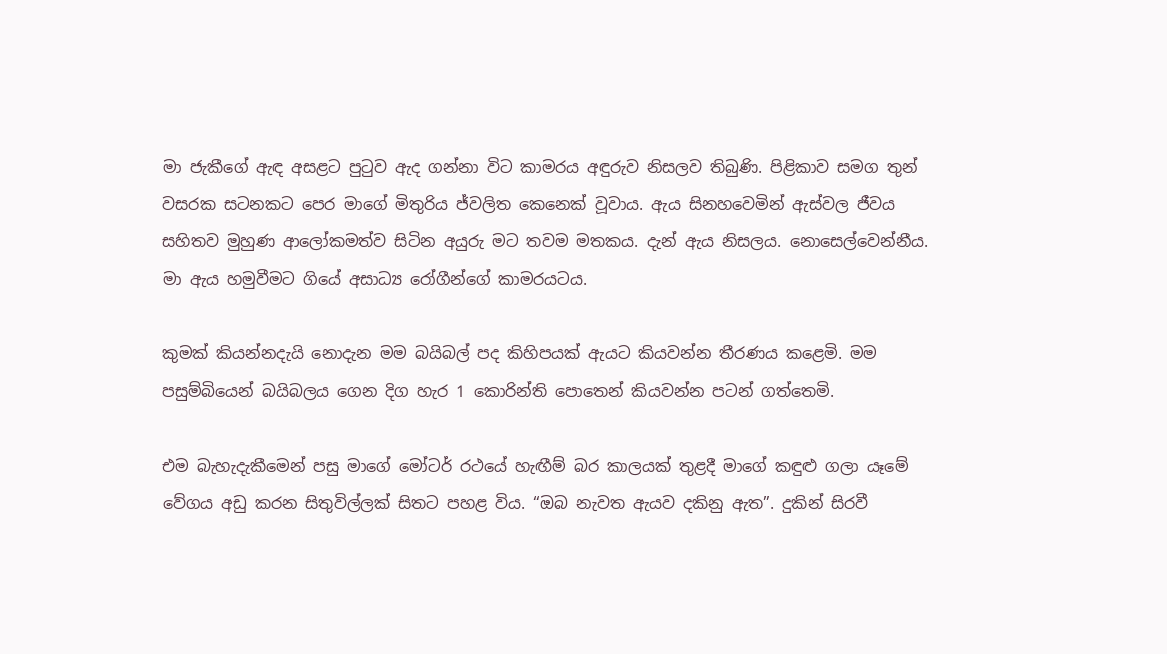මා ජැකීගේ ඇඳ අසළට පුටුව ඇද ගන්නා විට කාමරය අඳුරුව නිසලව තිබුණි. පිළිකාව සමග තුන් වසරක සටනකට පෙර මාගේ මිතුරිය ජ්වලිත කෙනෙක් වූවාය. ඇය සිනහවෙමින් ඇස්වල ජීවය සහිතව මුහුණ ආලෝකමත්ව සිටින අයුරු මට තවම මතකය. දැන් ඇය නිසලය. නොසෙල්වෙන්නීය. මා ඇය හමුවීමට ගියේ අසාධ්‍ය රෝගීන්ගේ කාමරයටය.

කුමක් කියන්නදැයි නොදැන මම බයිබල් පද කිහිපයක් ඇයට කියවන්න තීරණය කළෙමි. මම පසුම්බියෙන් බයිබලය ගෙන දිග හැර 1 කොරින්ති පොතෙන් කියවන්න පටන් ගත්තෙමි.

එම බැහැදැකීමෙන් පසු මාගේ මෝටර් රථයේ හැඟීම් බර කාලයක් තුළදී මාගේ කඳුළු ගලා යෑමේ වේගය අඩු කරන සිතුවිල්ලක් සිතට පහළ විය. “ඔබ නැවත ඇයව දකිනු ඇත”. දුකින් සිරවී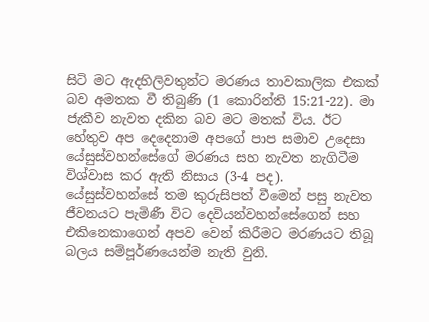සිටි මට ඇදහිලිවතුන්ට මරණය තාවකාලික එකක් බව අමතක වී තිබුණි (1 කොරින්ති 15:21-22). මා ජැකීව නැවත දකින බව මට මතක් විය. ඊට හේතුව අප දෙදෙනාම අපගේ පාප සමාව උදෙසා යේසුස්වහන්සේගේ මරණය සහ නැවත නැගිටීම විශ්වාස කර ඇති නිසාය (3-4 පද). යේසුස්වහන්සේ තම කුරුසිපත් වීමෙන් පසු නැවත ජීවනයට පැමිණී විට දෙවියන්වහන්සේගෙන් සහ එකිනෙකාගෙන් අපව වෙන් කිරීමට මරණයට තිබූ බලය සම්පූර්ණයෙන්ම නැති වුනි.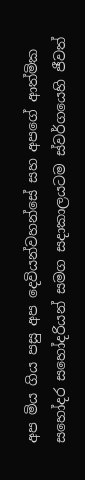අප මිය ගිය පසු අප දෙවියන්වහන්සේ සහ අපගේ ආත්මික සහෝදර සහෝදරියන් සමග සදාකාලයටම ස්වර්ගයෙහි ජීවත්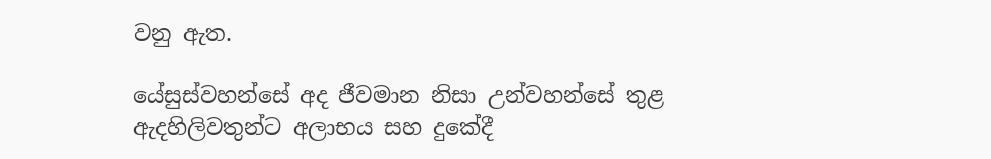වනු ඇත.

යේසුස්වහන්සේ අද ජීවමාන නිසා උන්වහන්සේ තුළ ඇදහිලිවතුන්ට අලාභය සහ දුකේදී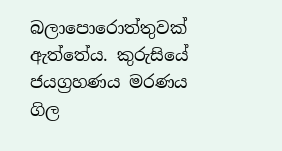බලාපොරොත්තුවක් ඇත්තේය. කුරුසියේ ජයග්‍රහණය මරණය ගිල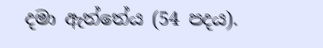දමා ඇත්තේය (54 පදය).